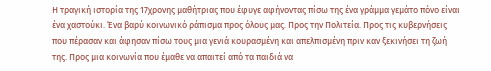Η τραγική ιστορία της 17χρονης μαθήτριας που έφυγε αφήνοντας πίσω της ένα γράμμα γεμάτο πόνο είναι ένα χαστούκι. Ένα βαρύ κοινωνικό ράπισμα προς όλους μας. Προς την Πολιτεία. Προς τις κυβερνήσεις που πέρασαν και άφησαν πίσω τους μια γενιά κουρασμένη και απελπισμένη πριν καν ξεκινήσει τη ζωή της. Προς μια κοινωνία που έμαθε να απαιτεί από τα παιδιά να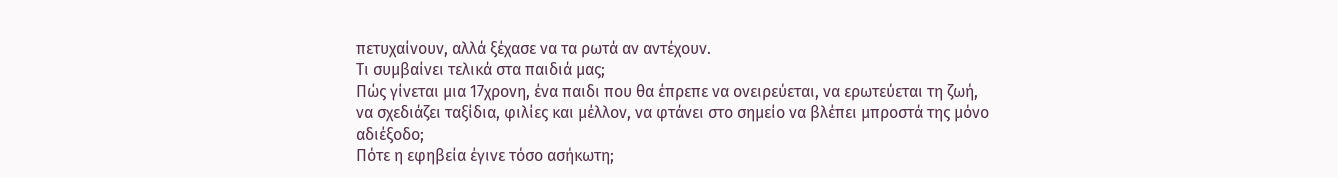πετυχαίνουν, αλλά ξέχασε να τα ρωτά αν αντέχουν.
Τι συμβαίνει τελικά στα παιδιά μας;
Πώς γίνεται μια 17χρονη, ένα παιδι που θα έπρεπε να ονειρεύεται, να ερωτεύεται τη ζωή, να σχεδιάζει ταξίδια, φιλίες και μέλλον, να φτάνει στο σημείο να βλέπει μπροστά της μόνο αδιέξοδο;
Πότε η εφηβεία έγινε τόσο ασήκωτη;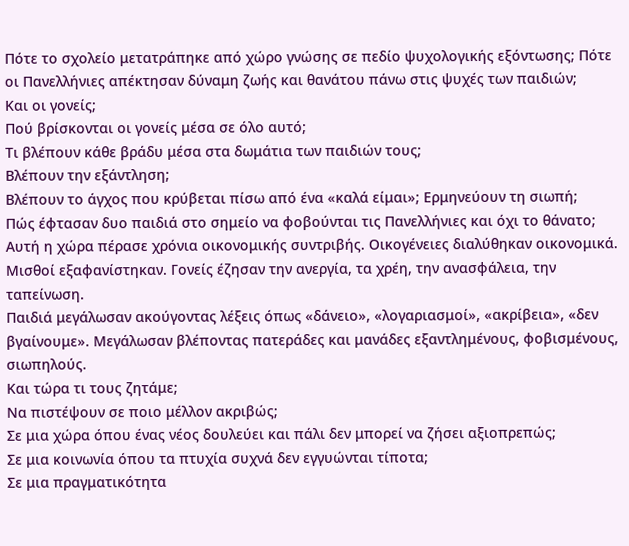Πότε το σχολείο μετατράπηκε από χώρο γνώσης σε πεδίο ψυχολογικής εξόντωσης; Πότε οι Πανελλήνιες απέκτησαν δύναμη ζωής και θανάτου πάνω στις ψυχές των παιδιών;
Και οι γονείς;
Πού βρίσκονται οι γονείς μέσα σε όλο αυτό;
Τι βλέπουν κάθε βράδυ μέσα στα δωμάτια των παιδιών τους;
Βλέπουν την εξάντληση;
Βλέπουν το άγχος που κρύβεται πίσω από ένα «καλά είμαι»; Ερμηνεύουν τη σιωπή;
Πώς έφτασαν δυο παιδιά στο σημείο να φοβούνται τις Πανελλήνιες και όχι το θάνατο;
Αυτή η χώρα πέρασε χρόνια οικονομικής συντριβής. Οικογένειες διαλύθηκαν οικονομικά. Μισθοί εξαφανίστηκαν. Γονείς έζησαν την ανεργία, τα χρέη, την ανασφάλεια, την ταπείνωση.
Παιδιά μεγάλωσαν ακούγοντας λέξεις όπως «δάνειο», «λογαριασμοί», «ακρίβεια», «δεν βγαίνουμε». Μεγάλωσαν βλέποντας πατεράδες και μανάδες εξαντλημένους, φοβισμένους, σιωπηλούς.
Και τώρα τι τους ζητάμε;
Να πιστέψουν σε ποιο μέλλον ακριβώς;
Σε μια χώρα όπου ένας νέος δουλεύει και πάλι δεν μπορεί να ζήσει αξιοπρεπώς;
Σε μια κοινωνία όπου τα πτυχία συχνά δεν εγγυώνται τίποτα;
Σε μια πραγματικότητα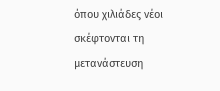όπου χιλιάδες νέοι σκέφτονται τη μετανάστευση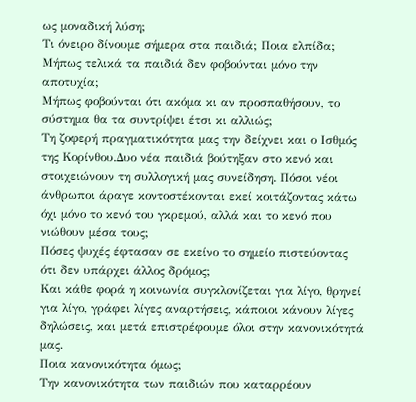ως μοναδική λύση;
Τι όνειρο δίνουμε σήμερα στα παιδιά; Ποια ελπίδα;
Μήπως τελικά τα παιδιά δεν φοβούνται μόνο την αποτυχία;
Μήπως φοβούνται ότι ακόμα κι αν προσπαθήσουν, το σύστημα θα τα συντρίψει έτσι κι αλλιώς;
Τη ζοφερή πραγματικότητα μας την δείχνει και ο Ισθμός της Κορίνθου.Δυο νέα παιδιά βούτηξαν στο κενό και στοιχειώνουν τη συλλογική μας συνείδηση. Πόσοι νέοι άνθρωποι άραγε κοντοστέκονται εκεί κοιτάζοντας κάτω όχι μόνο το κενό του γκρεμού, αλλά και το κενό που νιώθουν μέσα τους;
Πόσες ψυχές έφτασαν σε εκείνο το σημείο πιστεύοντας ότι δεν υπάρχει άλλος δρόμος;
Και κάθε φορά η κοινωνία συγκλονίζεται για λίγο, θρηνεί για λίγο, γράφει λίγες αναρτήσεις, κάποιοι κάνουν λίγες δηλώσεις, και μετά επιστρέφουμε όλοι στην κανονικότητά μας.
Ποια κανονικότητα όμως;
Την κανονικότητα των παιδιών που καταρρέουν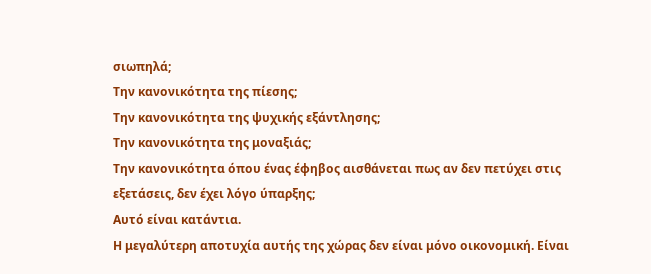σιωπηλά;
Την κανονικότητα της πίεσης;
Την κανονικότητα της ψυχικής εξάντλησης;
Την κανονικότητα της μοναξιάς;
Την κανονικότητα όπου ένας έφηβος αισθάνεται πως αν δεν πετύχει στις εξετάσεις, δεν έχει λόγο ύπαρξης;
Αυτό είναι κατάντια.
Η μεγαλύτερη αποτυχία αυτής της χώρας δεν είναι μόνο οικονομική. Είναι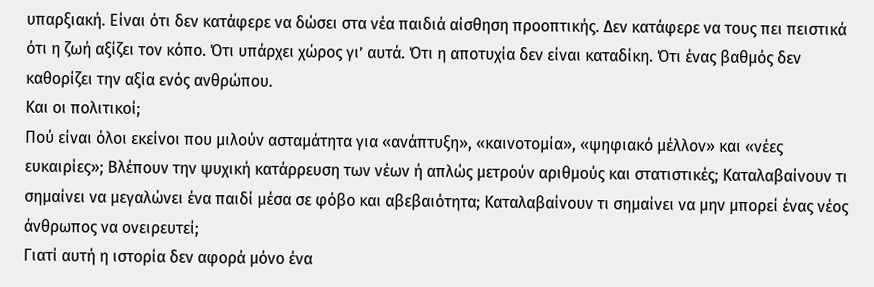υπαρξιακή. Είναι ότι δεν κατάφερε να δώσει στα νέα παιδιά αίσθηση προοπτικής. Δεν κατάφερε να τους πει πειστικά ότι η ζωή αξίζει τον κόπο. Ότι υπάρχει χώρος γι’ αυτά. Ότι η αποτυχία δεν είναι καταδίκη. Ότι ένας βαθμός δεν καθορίζει την αξία ενός ανθρώπου.
Και οι πολιτικοί;
Πού είναι όλοι εκείνοι που μιλούν ασταμάτητα για «ανάπτυξη», «καινοτομία», «ψηφιακό μέλλον» και «νέες ευκαιρίες»; Βλέπουν την ψυχική κατάρρευση των νέων ή απλώς μετρούν αριθμούς και στατιστικές; Καταλαβαίνουν τι σημαίνει να μεγαλώνει ένα παιδί μέσα σε φόβο και αβεβαιότητα; Καταλαβαίνουν τι σημαίνει να μην μπορεί ένας νέος άνθρωπος να ονειρευτεί;
Γιατί αυτή η ιστορία δεν αφορά μόνο ένα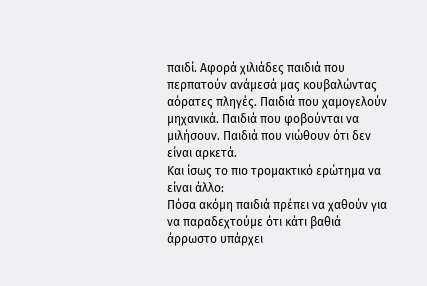παιδί. Αφορά χιλιάδες παιδιά που περπατούν ανάμεσά μας κουβαλώντας αόρατες πληγές. Παιδιά που χαμογελούν μηχανικά. Παιδιά που φοβούνται να μιλήσουν. Παιδιά που νιώθουν ότι δεν είναι αρκετά.
Και ίσως το πιο τρομακτικό ερώτημα να είναι άλλο:
Πόσα ακόμη παιδιά πρέπει να χαθούν για να παραδεχτούμε ότι κάτι βαθιά άρρωστο υπάρχει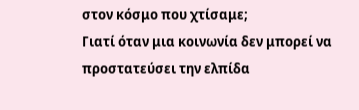στον κόσμο που χτίσαμε;
Γιατί όταν μια κοινωνία δεν μπορεί να προστατεύσει την ελπίδα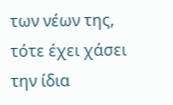των νέων της, τότε έχει χάσει την ίδια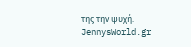της την ψυχή.
JennysWorld.gr